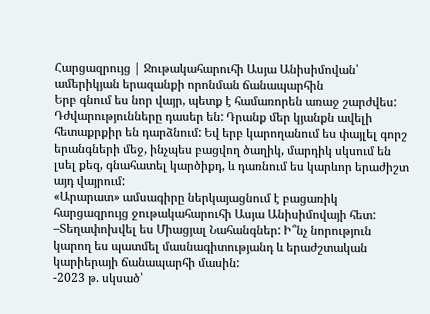Հարցազրույց | Ջութակահարուհի Ասյա Անիսիմովան՝ ամերիկյան երազանքի որոնման ճանապարհին
Երբ գնում ես նոր վայր, պետք է համառորեն առաջ շարժվես: Դժվարությունները դասեր են: Դրանք մեր կյանքն ավելի հետաքրքիր են դարձնում: Եվ երբ կարողանում ես փայլել գորշ երանգների մեջ, ինչպես բացվող ծաղիկ, մարդիկ սկսում են լսել քեզ, գնահատել կարծիքդ, և դառնում ես կարևոր երաժիշտ այդ վայրում:
«Արարատ» ամսագիրը ներկայացնում է բացառիկ հարցազրույց ջութակահարուհի Ասյա Անիսիմովայի հետ:
–Տեղափոխվել ես Միացյալ Նահանգներ: Ի՞նչ նորություն կարող ես պատմել մասնագիտությանդ և երաժշտական կարիերայի ճանապարհի մասին:
-2023 թ. սկսած՝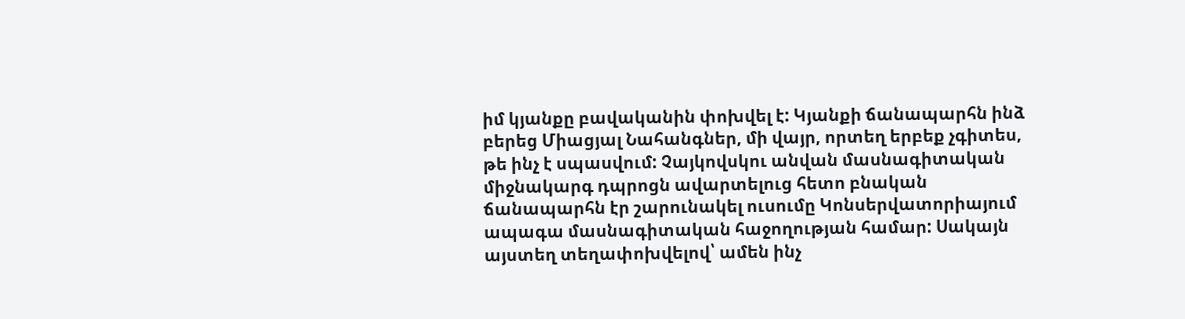իմ կյանքը բավականին փոխվել է: Կյանքի ճանապարհն ինձ բերեց Միացյալ Նահանգներ, մի վայր, որտեղ երբեք չգիտես, թե ինչ է սպասվում: Չայկովսկու անվան մասնագիտական միջնակարգ դպրոցն ավարտելուց հետո բնական ճանապարհն էր շարունակել ուսումը Կոնսերվատորիայում ապագա մասնագիտական հաջողության համար: Սակայն այստեղ տեղափոխվելով՝ ամեն ինչ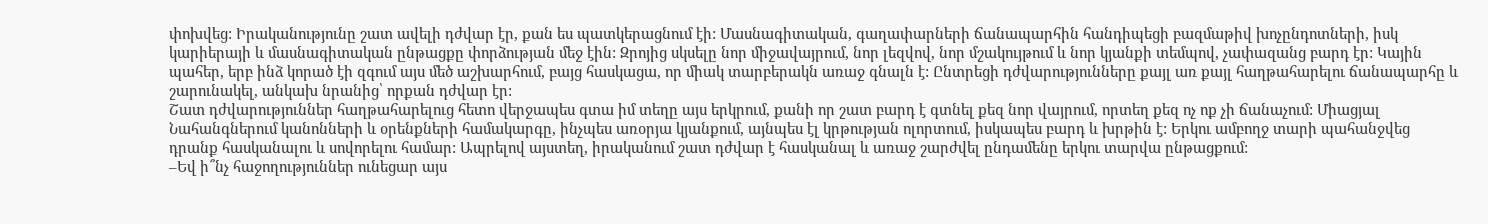փոխվեց: Իրականությունը շատ ավելի դժվար էր, քան ես պատկերացնում էի: Մասնագիտական, գաղափարների ճանապարհին հանդիպեցի բազմաթիվ խոչընդոտների, իսկ կարիերայի և մասնագիտական ընթացքը փորձության մեջ էին: Զրոյից սկսելը նոր միջավայրում, նոր լեզվով, նոր մշակույթում և նոր կյանքի տեմպով, չափազանց բարդ էր: Կային պահեր, երբ ինձ կորած էի զգում այս մեծ աշխարհում, բայց հասկացա, որ միակ տարբերակն առաջ գնալն է: Ընտրեցի դժվարությունները քայլ առ քայլ հաղթահարելու ճանապարհը և շարունակել, անկախ նրանից՝ որքան դժվար էր:
Շատ դժվարություններ հաղթահարելուց հետո վերջապես գտա իմ տեղը այս երկրում, քանի որ շատ բարդ է գտնել քեզ նոր վայրում, որտեղ քեզ ոչ ոք չի ճանաչում: Միացյալ Նահանգներում կանոնների և օրենքների համակարգը, ինչպես առօրյա կյանքում, այնպես էլ կրթության ոլորտում, իսկապես բարդ և խրթին է: Երկու ամբողջ տարի պահանջվեց դրանք հասկանալու և սովորելու համար: Ապրելով այստեղ, իրականում շատ դժվար է հասկանալ և առաջ շարժվել ընդամենը երկու տարվա ընթացքում:
–Եվ ի՞նչ հաջողություններ ունեցար այս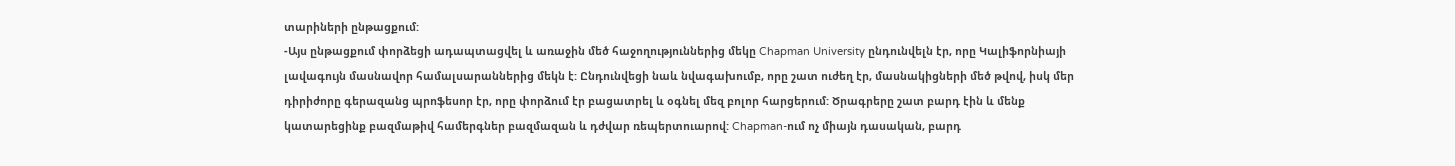տարիների ընթացքում:
-Այս ընթացքում փորձեցի ադապտացվել և առաջին մեծ հաջողություններից մեկը Chapman University ընդունվելն էր, որը Կալիֆորնիայի լավագույն մասնավոր համալսարաններից մեկն է: Ընդունվեցի նաև նվագախումբ, որը շատ ուժեղ էր, մասնակիցների մեծ թվով, իսկ մեր դիրիժորը գերազանց պրոֆեսոր էր, որը փորձում էր բացատրել և օգնել մեզ բոլոր հարցերում: Ծրագրերը շատ բարդ էին և մենք կատարեցինք բազմաթիվ համերգներ բազմազան և դժվար ռեպերտուարով: Chapman-ում ոչ միայն դասական, բարդ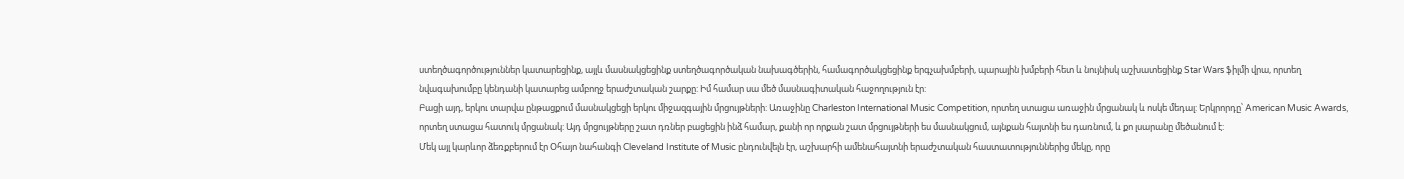ստեղծագործություններ կատարեցինք, այլև մասնակցեցինք ստեղծագործական նախագծերին, համագործակցեցինք երգչախմբերի, պարային խմբերի հետ և նույնիսկ աշխատեցինք Star Wars ֆիլմի վրա, որտեղ նվագախումբը կենդանի կատարեց ամբողջ երաժշտական շարքը: Իմ համար սա մեծ մասնագիտական հաջողություն էր:
Բացի այդ, երկու տարվա ընթացքում մասնակցեցի երկու միջազգային մրցույթների: Առաջինը Charleston International Music Competition, որտեղ ստացա առաջին մրցանակ և ոսկե մեդալ: Երկրորդը՝ American Music Awards, որտեղ ստացա հատուկ մրցանակ: Այդ մրցույթները շատ դռներ բացեցին ինձ համար, քանի որ որքան շատ մրցույթների ես մասնակցում, այնքան հայտնի ես դառնում, և քո լսարանը մեծանում է:
Մեկ այլ կարևոր ձեռքբերում էր Օհայո նահանգի Cleveland Institute of Music ընդունվելն էր, աշխարհի ամենահայտնի երաժշտական հաստատություններից մեկը, որը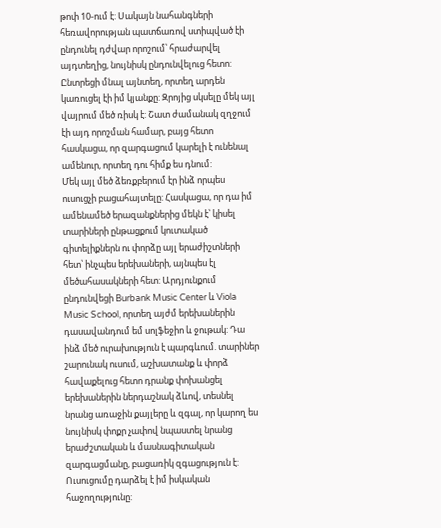թոփ 10-ում է: Սակայն նահանգների հեռավորության պատճառով ստիպված էի ընդունել դժվար որոշում՝ հրաժարվել այդտեղից, նույնիսկ ընդունվելուց հետո: Ընտրեցի մնալ այնտեղ, որտեղ արդեն կառուցել էի իմ կյանքը: Զրոյից սկսելը մեկ այլ վայրում մեծ ռիսկ է: Շատ ժամանակ զղջում էի այդ որոշման համար, բայց հետո հասկացա, որ զարգացում կարելի է ունենալ ամենուր, որտեղ դու հիմք ես դնում:
Մեկ այլ մեծ ձեռքբերում էր ինձ որպես ուսուցչի բացահայտելը: Հասկացա, որ դա իմ ամենամեծ երազանքներից մեկն է՝ կիսել տարիների ընթացքում կուտակած գիտելիքներն ու փորձը այլ երաժիշտների հետ՝ ինչպես երեխաների, այնպես էլ մեծահասակների հետ: Արդյունքում ընդունվեցի Burbank Music Center և Viola Music School, որտեղ այժմ երեխաներին դասավանդում եմ սոլֆեջիո և ջութակ: Դա ինձ մեծ ուրախություն է պարգևում. տարիներ շարունակ ուսում, աշխատանք և փորձ հավաքելուց հետո դրանք փոխանցել երեխաներին ներդաշնակ ձևով, տեսնել նրանց առաջին քայլերը և զգալ, որ կարող ես նույնիսկ փոքր չափով նպաստել նրանց երաժշտական և մասնագիտական զարգացմանը, բացառիկ զգացություն է: Ուսուցումը դարձել է իմ իսկական հաջողությունը: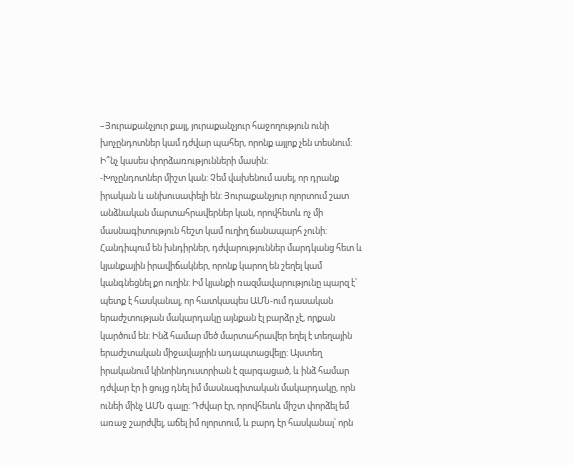–Յուրաքանչյուր քայլ, յուրաքանչյուր հաջողություն ունի խոչընդոտներ կամ դժվար պահեր, որոնք այլոք չեն տեսնում: Ի՞նչ կասես փորձառությունների մասին:
-Խոչընդոտներ միշտ կան: Չեմ վախենում ասել, որ դրանք իրական և անխուսափելի են: Յուրաքանչյուր ոլորտում շատ անձնական մարտահրավերներ կան, որովհետև ոչ մի մասնագիտություն հեշտ կամ ուղիղ ճանապարհ չունի: Հանդիպում են խնդիրներ, դժվարություններ մարդկանց հետ և կյանքային իրավիճակներ, որոնք կարող են շեղել կամ կանգնեցնել քո ուղին: Իմ կյանքի ռազմավարությունը պարզ է՝ պետք է հասկանալ, որ հատկապես ԱՄՆ-ում դասական երաժշտության մակարդակը այնքան էլ բարձր չէ, որքան կարծում են: Ինձ համար մեծ մարտահրավեր եղել է տեղային երաժշտական միջավայրին ադապտացվելը: Այստեղ իրականում կինոինդուստրիան է զարգացած, և ինձ համար դժվար էր ի ցույց դնել իմ մասնագիտական մակարդակը, որն ունեի մինչ ԱՄՆ գալը: Դժվար էր, որովհետև միշտ փորձել եմ առաջ շարժվել, աճել իմ ոլորտում, և բարդ էր հասկանալ՝ որն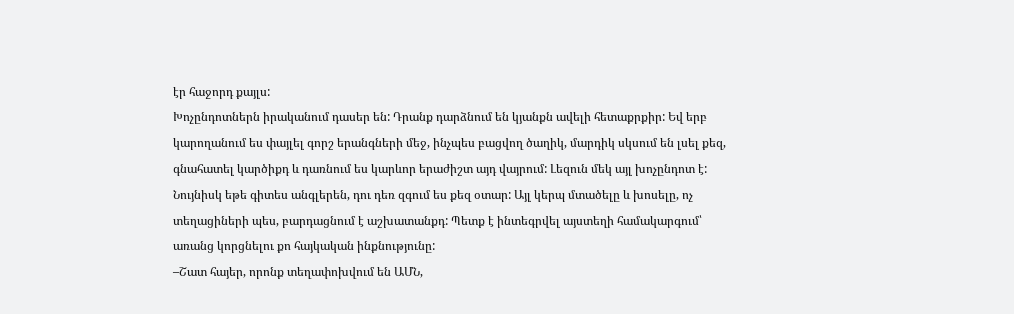էր հաջորդ քայլս:
Խոչընդոտներն իրականում դասեր են: Դրանք դարձնում են կյանքն ավելի հետաքրքիր: Եվ երբ կարողանում ես փայլել գորշ երանգների մեջ, ինչպես բացվող ծաղիկ, մարդիկ սկսում են լսել քեզ, գնահատել կարծիքդ և դառնում ես կարևոր երաժիշտ այդ վայրում: Լեզուն մեկ այլ խոչընդոտ է: Նույնիսկ եթե գիտես անգլերեն, դու դեռ զգում ես քեզ օտար: Այլ կերպ մտածելը և խոսելը, ոչ տեղացիների պես, բարդացնում է աշխատանքդ: Պետք է ինտեգրվել այստեղի համակարգում՝ առանց կորցնելու քո հայկական ինքնությունը:
–Շատ հայեր, որոնք տեղափոխվում են ԱՄՆ,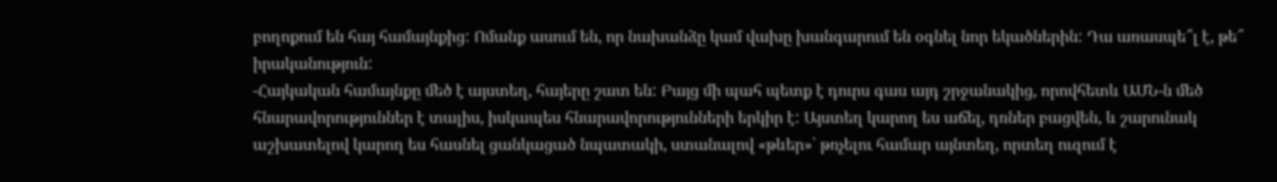բողոքում են հայ համայնքից: Ոմանք ասում են, որ նախանձը կամ վախը խանգարում են օգնել նոր եկածներին: Դա առասպե՞լ է, թե՞ իրականություն:
-Հայկական համայնքը մեծ է այստեղ, հայերը շատ են: Բայց մի պահ պետք է դուրս գաս այդ շրջանակից, որովհետև ԱՄՆ-ն մեծ հնարավորություններ է տալիս, իսկապես հնարավորությունների երկիր է: Այստեղ կարող ես աճել, դռներ բացվեն, և շարունակ աշխատելով կարող ես հասնել ցանկացած նպատակի, ստանալով «թևեր»՝ թռչելու համար այնտեղ, որտեղ ուզում է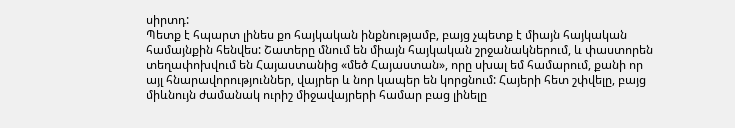սիրտդ:
Պետք է հպարտ լինես քո հայկական ինքնությամբ, բայց չպետք է միայն հայկական համայնքին հենվես: Շատերը մնում են միայն հայկական շրջանակներում, և փաստորեն տեղափոխվում են Հայաստանից «մեծ Հայաստան», որը սխալ եմ համարում, քանի որ այլ հնարավորություններ, վայրեր և նոր կապեր են կորցնում: Հայերի հետ շփվելը, բայց միևնույն ժամանակ ուրիշ միջավայրերի համար բաց լինելը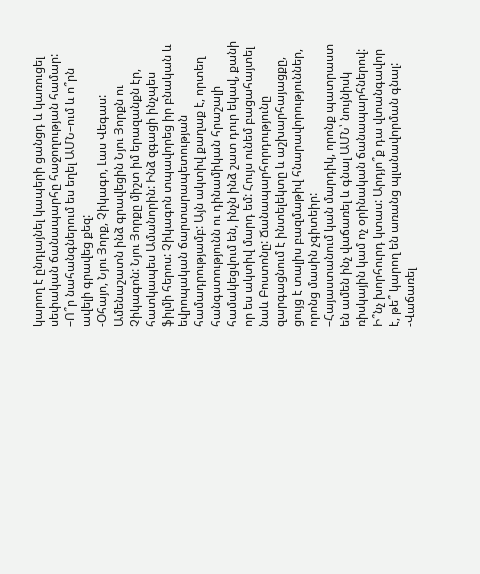կարող է ընդլայնել կապերի ցանցդ և կառուցել սեփական ճանապարհը հաջողության համար:
–Ո՞ր նահանգներում ես եղել ԱՄՆ–ում և ո՞րն ավելի գրավեց քեզ:
-Օհայո, Նյու Յորք, Չիկագո, Լաս Վեգաս: Ամենաշատն ինձ գրավեցին Նյու Յորքն ու Չիկագոն: Նյու Յորքը միշտ իմ երազանքն էր, հատկապես Ամանորին: Ինձ զգացի ինչպես ֆիլմի հերոս: Չիկագոն տպավորեց իր բնական և եվրոպական ճարտարապետության համադրությամբ: Այն ակտիվ քաղաք է, որտեղ հանգստությունն ու դինամիկան հրաշալի համակեցվում են, ինչն ինձ շատ դուր եկավ, քանի որ ես ակտիվ մարդ եմ: Հույս ունեմ բացահայտել նաև Բոստոնը: Ճանապարհորդությունը զարգացնում է ինտելեկտը և աշխարհայացքը, ցույց է տալիս բազմաթիվ հնարավորություններ, որոնց մասին չգիտեիր:
–Հայաստանում կան մարդիկ, որոնք պատրաստ են ամեն ինչ վաճառել և գնալ ԱՄՆ՝ նույնիսկ ռիսկային կամ ոչ օրինական ճանապարհներով: Ի՞նչ խորհուրդ կտաս: Արդյո՞ք դա վտանգավոր է, թե՞ կարող են առանց պլանավորման գնալ:
-Վաճառել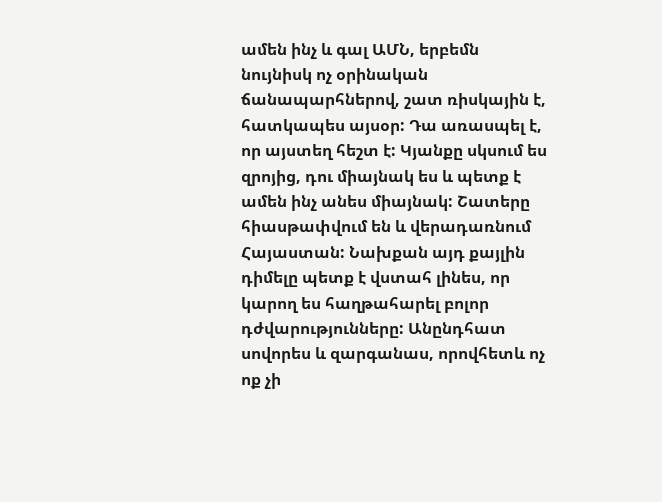ամեն ինչ և գալ ԱՄՆ, երբեմն նույնիսկ ոչ օրինական ճանապարհներով, շատ ռիսկային է, հատկապես այսօր: Դա առասպել է, որ այստեղ հեշտ է: Կյանքը սկսում ես զրոյից, դու միայնակ ես և պետք է ամեն ինչ անես միայնակ: Շատերը հիասթափվում են և վերադառնում Հայաստան: Նախքան այդ քայլին դիմելը պետք է վստահ լինես, որ կարող ես հաղթահարել բոլոր դժվարությունները: Անընդհատ սովորես և զարգանաս, որովհետև ոչ ոք չի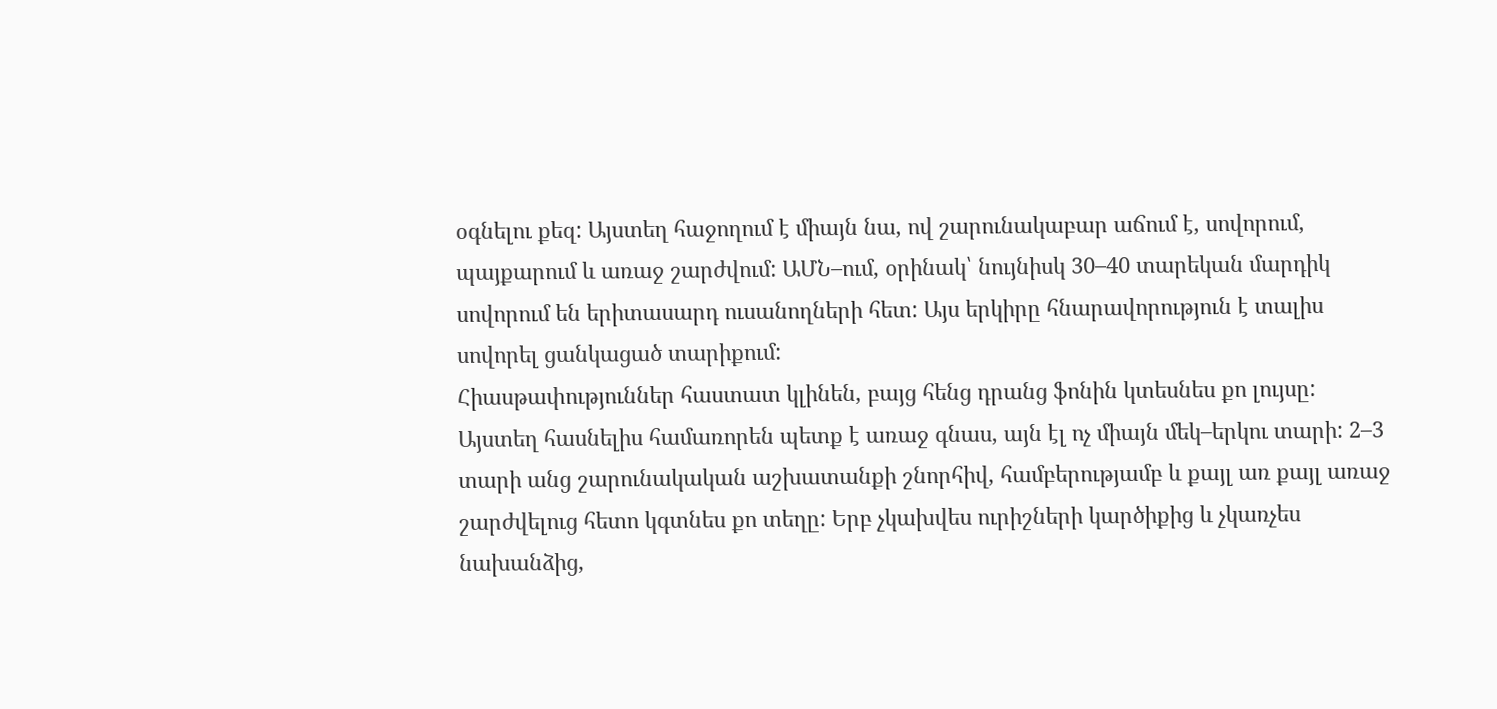օգնելու քեզ: Այստեղ հաջողում է միայն նա, ով շարունակաբար աճում է, սովորում, պայքարում և առաջ շարժվում: ԱՄՆ–ում, օրինակ՝ նույնիսկ 30–40 տարեկան մարդիկ սովորում են երիտասարդ ուսանողների հետ: Այս երկիրը հնարավորություն է տալիս սովորել ցանկացած տարիքում:
Հիասթափություններ հաստատ կլինեն, բայց հենց դրանց ֆոնին կտեսնես քո լույսը: Այստեղ հասնելիս համառորեն պետք է առաջ գնաս, այն էլ ոչ միայն մեկ–երկու տարի: 2–3 տարի անց շարունակական աշխատանքի շնորհիվ, համբերությամբ և քայլ առ քայլ առաջ շարժվելուց հետո կգտնես քո տեղը: Երբ չկախվես ուրիշների կարծիքից և չկառչես նախանձից,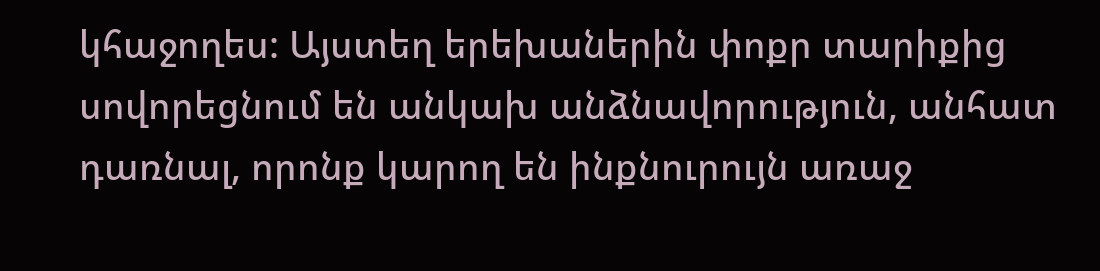կհաջողես: Այստեղ երեխաներին փոքր տարիքից սովորեցնում են անկախ անձնավորություն, անհատ դառնալ, որոնք կարող են ինքնուրույն առաջ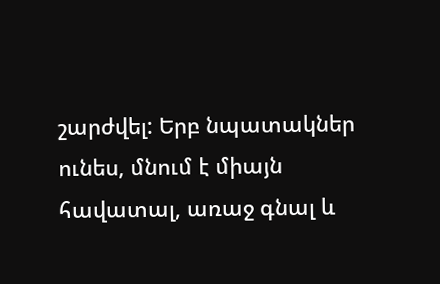շարժվել: Երբ նպատակներ ունես, մնում է միայն հավատալ, առաջ գնալ և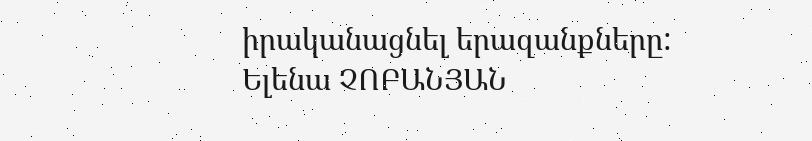իրականացնել երազանքները:
Ելենա ՉՈԲԱՆՅԱՆ